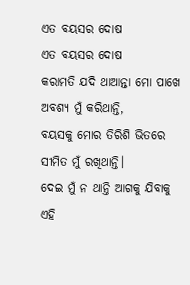ଏତ ବୟସର ଦୋଷ
ଏତ ବୟସର ଦୋଷ
କରାମତି ଯଦି ଥାଆନ୍ତା ମୋ ପାଖେ
ଅବଶ୍ୟ ମୁଁ କରିଥାନ୍ତି,
ବୟସକୁ ମୋର ତିରିଶି ଭିତରେ
ସୀମିତ ମୁଁ ରଖିଥାନ୍ତି।
ଦେଇ ମୁଁ ନ ଥାନ୍ତି ଆଗକୁ ଯିବାକୁ
ଏହି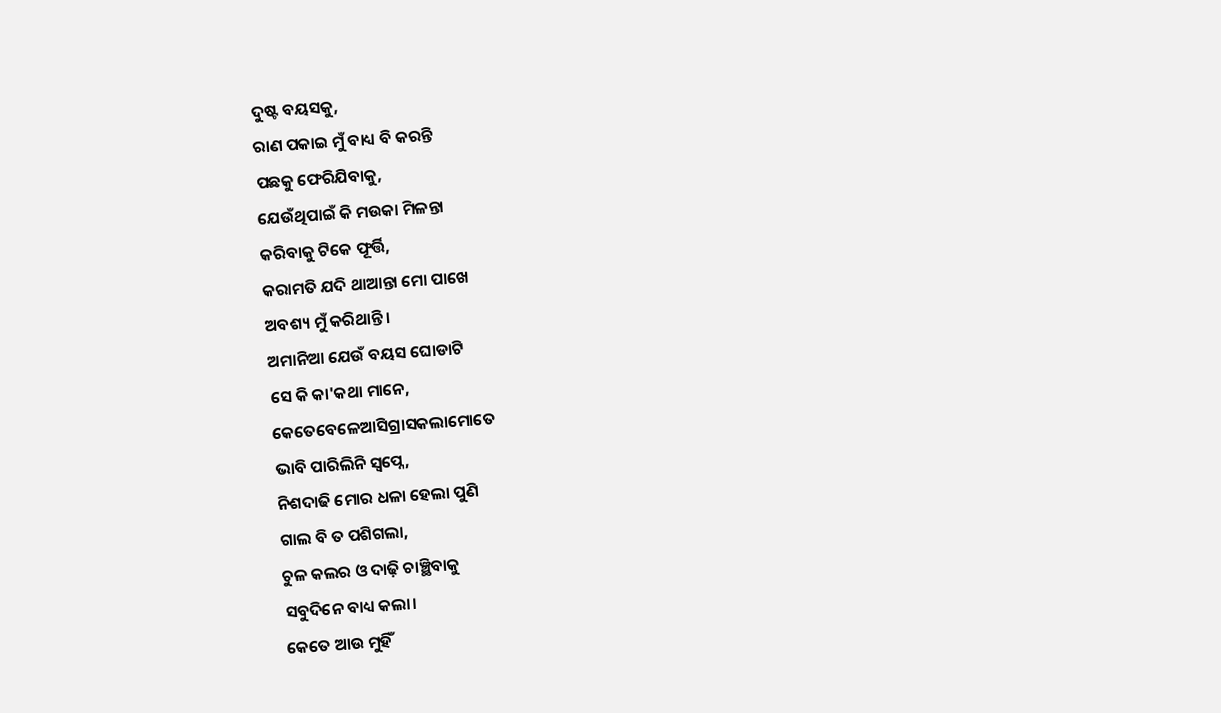ଦୁଷ୍ଟ ବୟସକୁ,
ରାଣ ପକାଇ ମୁଁ ବାଧ୍ୟ ବି କରନ୍ତି
ପଛକୁ ଫେରିଯିବାକୁ,
ଯେଉଁଥିପାଇଁ କି ମଉକା ମିଳନ୍ତା
କରିବାକୁ ଟିକେ ଫୂର୍ତ୍ତି,
କରାମତି ଯଦି ଥାଆନ୍ତା ମୋ ପାଖେ
ଅବଶ୍ୟ ମୁଁ କରିଥାନ୍ତି।
ଅମାନିଆ ଯେଉଁ ବୟସ ଘୋଡାଟି
ସେ କି କା'କଥା ମାନେ,
କେତେବେଳେଆସିଗ୍ରାସକଲାମୋତେ
ଭାବି ପାରିଲିନି ସ୍ଵପ୍ନେ,
ନିଶଦାଢି ମୋର ଧଳା ହେଲା ପୁଣି
ଗାଲ ବି ତ ପଶିଗଲା,
ଚୁଳ କଲର ଓ ଦାଢ଼ି ଚାଞ୍ଛିବାକୁ
ସବୁଦିନେ ବାଧ୍ୟ କଲା।
କେତେ ଆଉ ମୁହିଁ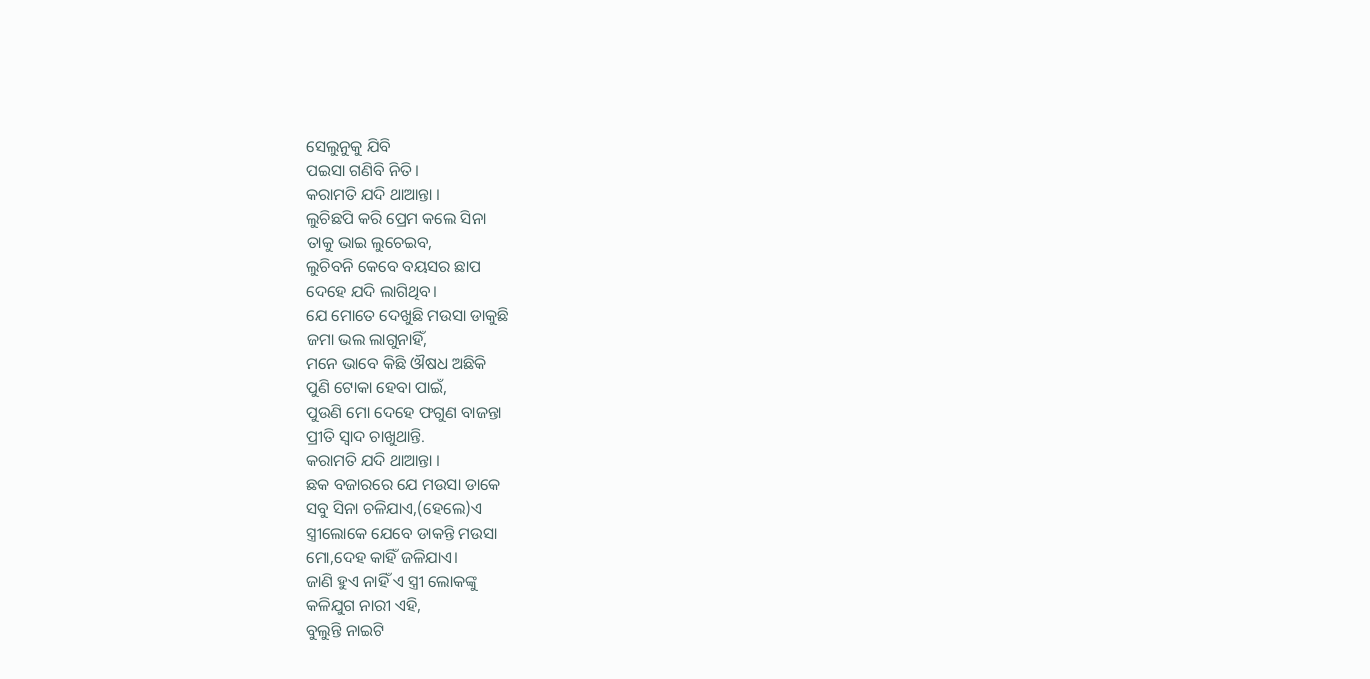ସେଲୁନୁକୁ ଯିବି
ପଇସା ଗଣିବି ନିତି।
କରାମତି ଯଦି ଥାଆନ୍ତା ।
ଲୁଚିଛପି କରି ପ୍ରେମ କଲେ ସିନା
ତାକୁ ଭାଇ ଲୁଚେଇବ,
ଲୁଚିବନି କେବେ ବୟସର ଛାପ
ଦେହେ ଯଦି ଲାଗିଥିବ।
ଯେ ମୋତେ ଦେଖୁଛି ମଉସା ଡାକୁଛି
ଜମା ଭଲ ଲାଗୁନାହିଁ,
ମନେ ଭାବେ କିଛି ଔଷଧ ଅଛିକି
ପୁଣି ଟୋକା ହେବା ପାଇଁ,
ପୁଉଣି ମୋ ଦେହେ ଫଗୁଣ ବାଜନ୍ତା
ପ୍ରୀତି ସ୍ଵାଦ ଚାଖୁଥାନ୍ତି.
କରାମତି ଯଦି ଥାଆନ୍ତା ।
ଛକ ବଜାରରେ ଯେ ମଉସା ଡାକେ
ସବୁ ସିନା ଚଳିଯାଏ,(ହେଲେ)ଏ
ସ୍ତ୍ରୀଲୋକେ ଯେବେ ଡାକନ୍ତି ମଉସା
ମୋ,ଦେହ କାହିଁ ଜଳିଯାଏ।
ଜାଣି ହୁଏ ନାହିଁ ଏ ସ୍ତ୍ରୀ ଲୋକଙ୍କୁ
କଳିଯୁଗ ନାରୀ ଏହି,
ବୁଲୁନ୍ତି ନାଇଟି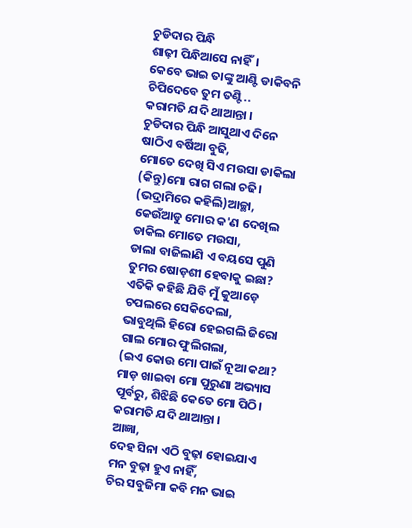ଚୁଡିଦାର ପିନ୍ଧି
ଶାଢ଼ୀ ପିନ୍ଧିଆସେ ନାହିଁ।
କେବେ ଭାଇ ତାଙ୍କୁ ଆଣ୍ଟି ଡାକିବନି
ଚିପିଦେବେ ତୁମ ତଣ୍ଟି..
କରାମତି ଯଦି ଥାଆନ୍ତା ।
ଚୁଡିଦାର ପିନ୍ଧି ଆସୁଥାଏ ଦିନେ
ଷାଠିଏ ବର୍ଷିଆ ବୁଢି,
ମୋତେ ଦେଖି ସିଏ ମଉସା ଡାକିଲା
(କିନ୍ତୁ)ମୋ ରାଗ ଗଲା ଚଢି।
(ଭଦ୍ରାମିରେ କହିଲି)ଆଚ୍ଛା,
କେଉଁଆଡୁ ମୋର କ'ଣ ଦେଖିଲ
ଡାକିଲ ମୋତେ ମଉସା,
ଡାଲା ବାଜିଲାଣି ଏ ବୟସେ ପୁଣି
ତୁମର ଷୋଡ଼ଶୀ ହେବାକୁ ଇଛା?
ଏତିକି କହିଛି ଯିବି ମୁଁ କୁଆଡ଼େ
ଚପଲରେ ସେକିଦେଲା,
ଭାବୁଥିଲି ହିରୋ ହେଇଗଲି ଜିରୋ
ଗାଲ ମୋର ଫୁଲିଗଲା,
(ଇଏ କୋଉ ମୋ ପାଇଁ ନୂଆ କଥା?
ମାଡ଼ ଖାଇବା ମୋ ପୁରୁଣା ଅଭ୍ୟାସ
ପୂର୍ବରୁ, ଶିଝିଛି କେତେ ମୋ ପିଠି।
କରାମତି ଯଦି ଥାଆନ୍ତା ।
ଆଜ୍ଞା,
ଦେହ ସିନା ଏଠି ବୁଢ଼ା ହୋଇଯାଏ
ମନ ବୁଢ଼ା ହୁଏ ନାହିଁ,
ଚିର ସବୁଜିମା କବି ମନ ଭାଇ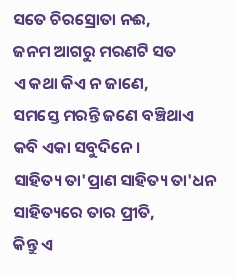ସତେ ଚିରସ୍ରୋତା ନଈ,
ଜନମ ଆଗରୁ ମରଣଟି ସତ
ଏ କଥା କିଏ ନ ଜାଣେ,
ସମସ୍ତେ ମରନ୍ତି ଜଣେ ବଞ୍ଚିଥାଏ
କବି ଏକା ସବୁଦିନେ।
ସାହିତ୍ୟ ତା'ପ୍ରାଣ ସାହିତ୍ୟ ତା'ଧନ
ସାହିତ୍ୟରେ ତାର ପ୍ରୀତି,
କିନ୍ତୁ ଏ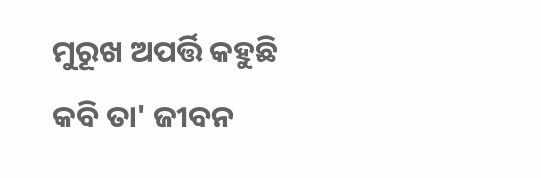ମୁରୂଖ ଅପର୍ତ୍ତି କହୁଛି
କବି ତା' ଜୀବନ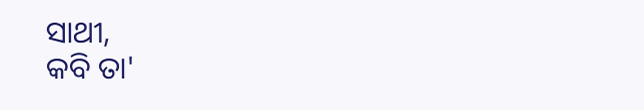ସାଥୀ,
କବି ତା'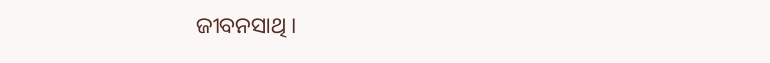ଜୀବନସାଥି ।